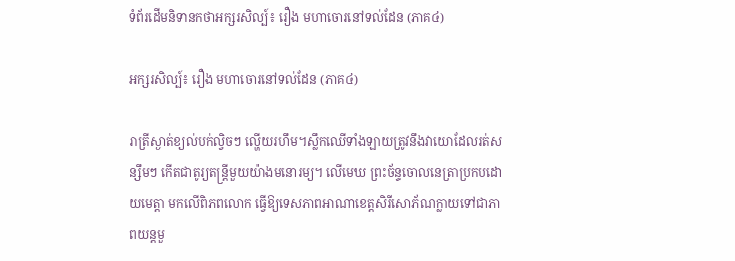ទំព័រដើមនិទានកថាអក្សរសិល្ប៍៖ រឿង មហាចោរនៅទល់ដែន (ភាគ៤)

អក្សរសិល្ប៍៖ រឿង មហាចោរនៅទល់ដែន (ភាគ៤)

រាត្រីស្ងាត់ខ្យល់បក់ល្វិចៗ ល្ហើយរហឹម។ស្លឹកឈើទាំងឡាយត្រូវនឹងវាយោដែលរត់សន្សឹមៗ កើតជាតូរ្យតន្ត្រីមួយយ៉ាងមនោរម្យ។ លើមេឃ ព្រះច័ន្ទចោលនេត្រាប្រកបដោយមេត្តា មកលើពិភពលោក ធ្វើឱ្យទេសភាពអាណាខេត្តសិរីសោភ័ណក្លាយទៅជាភាពយន្តមួ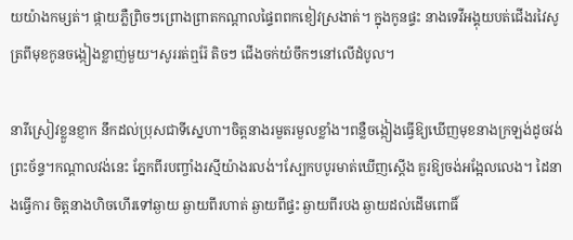យយ៉ាងកម្សត់។ ផ្កាយភ្លឺព្រិចៗព្រោងព្រាតកណ្តាលផ្ទៃពពកខៀវស្រងាត់។ ក្នុងកូនផ្ទះ នាងទេវីអង្គុយបត់ជើងរវៃសូត្រពីមុខកូនចង្កៀងខ្លាញ់មួយ។សូររត់ឮរ៉ែ តិចៗ ជើងចក់យំចឹកៗនៅលើដំបូល។

នារីស្រៀវខ្លួនខ្ញាក នឹកដល់ប្រុសជាទីស្នេហា។ចិត្តនាងរមួតរមួលខ្លាំង។ពន្លឺចង្កៀងធ្វើឱ្យឃើញមុខនាងក្រឡង់ដូចវង់ព្រះច័ន្ទ។កណ្តាលវង់នេះ ភ្នែកពីរបញ្ចាំងរស្មីយ៉ាងរលង់។ស្បែកបបូរមាត់ឃើញស្តើង គួរឱ្យចង់អង្អែលលេង។ ដៃនាងធ្វើការ ចិត្តនាងហិចហើរទៅឆ្ងាយ ឆ្ងាយពីរហាត់ ឆ្ងាយពីផ្ទះ ឆ្ងាយពីរបង ឆ្ងាយដល់ដើមពោធិ៍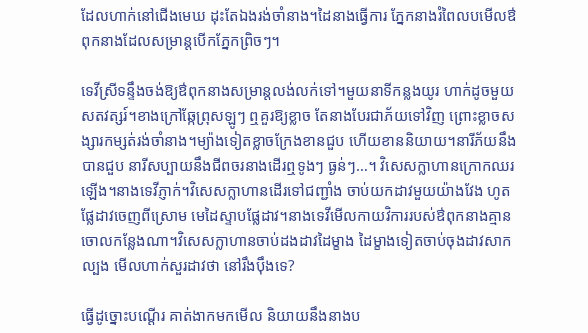ដែលហាក់នៅជើងមេឃ ដុះតែឯងរង់ចាំនាង។ដៃនាងធ្វើការ ភ្នែកនាងរំពៃលបមើលឳពុកនាងដែលសម្រាន្តបើកភ្នែកព្រិចៗ។

ទេវីស្រីទន្ទឹងចង់ឱ្យឳពុកនាងសម្រាន្តលង់លក់ទៅ។មួយនាទីកន្លងយូរ ហាក់ដូចមួយសតវត្សរ៍។ខាងក្រៅឆ្កែព្រុសឡូៗ ឮគួរឱ្យខ្លាច តែនាងបែរជាភ័យទៅវិញ ព្រោះខ្លាចសង្សារកម្សត់រង់ចាំនាង។ម្យ៉ាងទៀតខ្លាចក្រែងខានជួប ហើយខាននិយាយ។នារីភ័យនឹងបានជួប នារីសប្បាយនឹងជីពចរនាងដើរឮទូងៗ ធ្ងន់ៗ…។ វិសេសក្លាហានក្រោកឈរឡើង។នាងទេវីភ្ញាក់។វិសេសក្លាហានដើរទៅជញ្ជាំង ចាប់យកដាវមួយយ៉ាងវែង ហូតផ្លែដាវចេញពីស្រោម មេដៃស្ទាបផ្លែដាវ។នាងទេវីមើលកាយវិការរបស់ឳពុកនាងគ្មានចោលកន្លែងណា។វិសេសក្លាហានចាប់ដងដាវដៃម្ខាង ដៃម្ខាងទៀតចាប់ចុងដាវសាកល្បង មើលហាក់សួរដាវថា នៅរឹងប៉ឹងទេ?

ធ្វើដូច្នោះបណ្តើរ គាត់ងាកមកមើល និយាយនឹងនាងប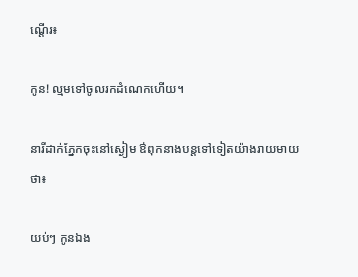ណ្តើរ៖

កូន! ល្មមទៅចូលរកដំណេកហើយ។

នារីដាក់ភ្នែកចុះនៅស្ងៀម ឳពុកនាងបន្តទៅទៀតយ៉ាងរាយមាយថា៖

យប់ៗ កូនឯង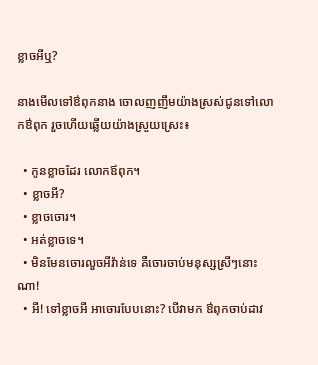ខ្លាចអីឬ?

នាងមើលទៅឳពុកនាង ចោលញញឹមយ៉ាងស្រស់ជូនទៅលោកឳពុក រួចហើយឆ្លើយយ៉ាងស្រួយស្រេះ៖

  • កូនខ្លាចដែរ លោកឪពុក។
  • ខ្លាចអី?
  • ខ្លាចចោរ។
  • អត់ខ្លាចទេ។
  • មិនមែនចោរលួចអីវ៉ាន់ទេ គឺចោរចាប់មនុស្សស្រីៗនោះណា!
  • អី! ទៅខ្លាចអី អាចោរបែបនោះ? បើវាមក ឳពុកចាប់ដាវ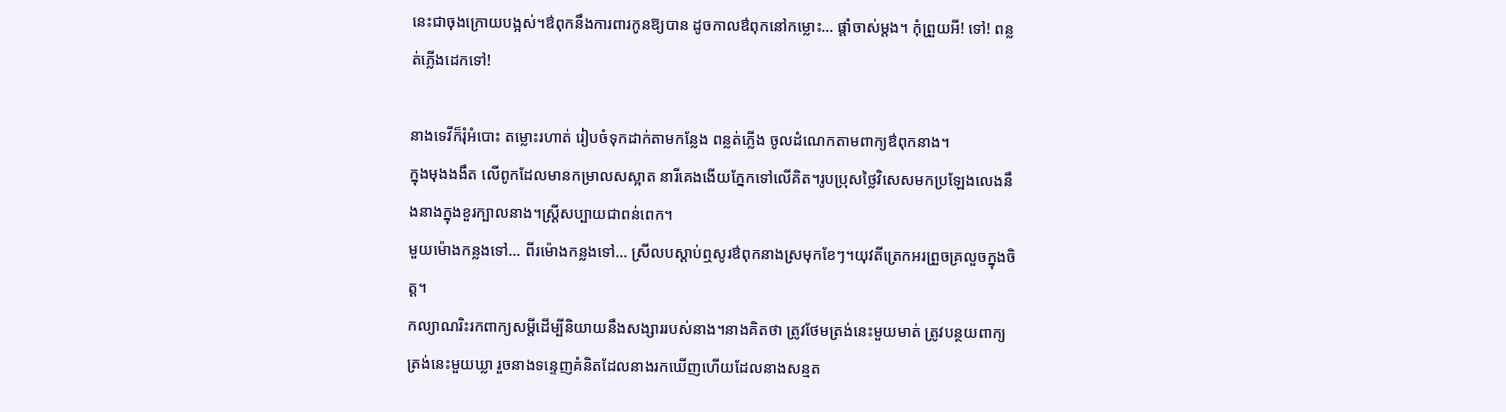នេះជាចុងក្រោយបង្អស់។ឳពុកនឹងការពារកូនឱ្យបាន ដូចកាលឳពុកនៅកម្លោះ… ផ្តាំចាស់ម្តង។ កុំព្រួយអី! ទៅ! ពន្លត់ភ្លើងដេកទៅ!

នាងទេវីក៏រុំអំបោះ តម្លោះរហាត់ រៀបចំទុកដាក់តាមកន្លែង ពន្លត់ភ្លើង ចូលដំណេកតាមពាក្យឳពុកនាង។
ក្នុងមុងងងឹត លើពូកដែលមានកម្រាលសស្អាត នារីគេងងើយភ្នែកទៅលើគិត។រូបប្រុសថ្លៃវិសេសមកប្រឡែងលេងនឹងនាងក្នុងខួរក្បាលនាង។ស្ត្រីសប្បាយជាពន់ពេក។
មួយម៉ោងកន្លងទៅ… ពីរម៉ោងកន្លងទៅ… ស្រីលបស្តាប់ឮសូរឳពុកនាងស្រមុកខែៗ។យុវតីត្រេកអរព្រួចគ្រលួចក្នុងចិត្ត។
កល្យាណរិះរកពាក្យសម្តីដើម្បីនិយាយនឹងសង្សាររបស់នាង។នាងគិតថា ត្រូវថែមត្រង់នេះមួយមាត់ ត្រូវបន្ថយពាក្យត្រង់នេះមួយឃ្លា រួចនាងទន្ទេញគំនិតដែលនាងរកឃើញហើយដែលនាងសន្មត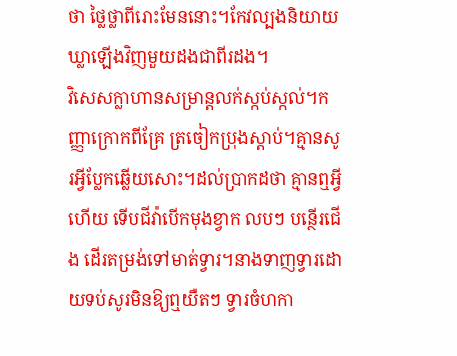ថា ថ្លៃថ្លាពីរោះមែននោះ។កែវល្បងនិយាយឃ្លាឡើងវិញមួយដងជាពីរដង។
វិសេសក្លាហានសម្រាន្តលក់ស្កប់ស្កល់។កញ្ញាក្រោកពីគ្រែ ត្រចៀកប្រុងស្តាប់។គ្មានសូរអ្វីប្លែកឆ្លើយសោះ។ដល់ប្រាកដថា គ្មានឮអ្វីហើយ ទើបជីវ៉ាបើកមុងខ្វាក លបៗ បន្ថើរជើង ដើរតម្រង់ទៅមាត់ទ្វារ។នាងទាញទ្វារដោយទប់សូរមិនឱ្យឮយឺតៗ ទ្វារចំហកា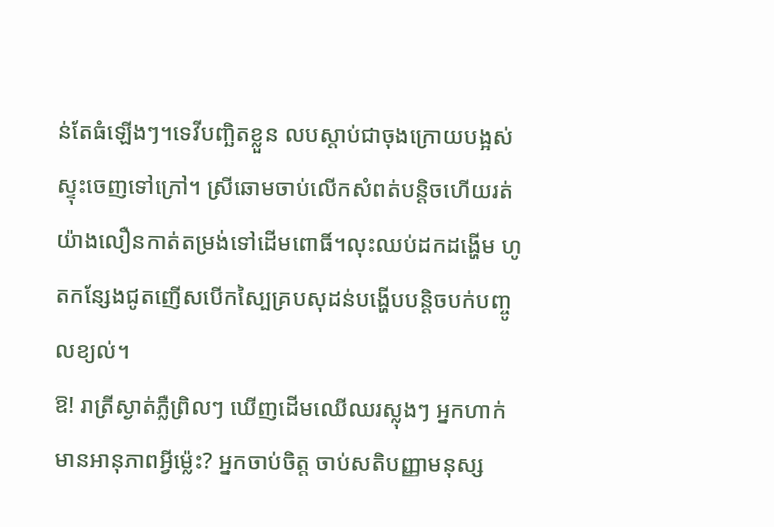ន់តែធំឡើងៗ។ទេវីបញ្ឆិតខ្លួន លបស្តាប់ជាចុងក្រោយបង្អស់ ស្ទុះចេញទៅក្រៅ។ ស្រីឆោមចាប់លើកសំពត់បន្តិចហើយរត់យ៉ាងលឿនកាត់តម្រង់ទៅដើមពោធិ៍។លុះឈប់ដកដង្ហើម ហូតកន្សែងជូតញើសបើកស្បៃគ្របសុដន់បង្ហើបបន្តិចបក់បញ្ចូលខ្យល់។
ឱ! រាត្រីស្ងាត់ភ្លឺព្រិលៗ ឃើញដើមឈើឈរស្លុងៗ អ្នកហាក់មានអានុភាពអ្វីម៉្លេះ? អ្នកចាប់ចិត្ត ចាប់សតិបញ្ញាមនុស្ស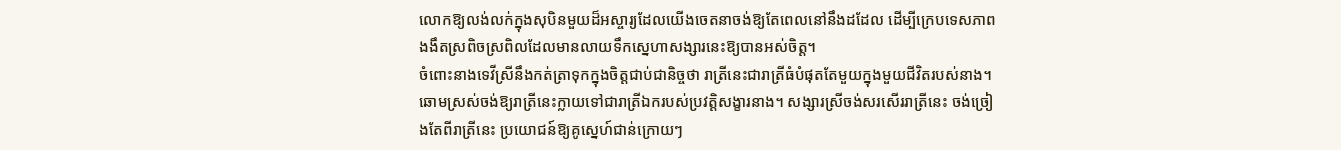លោកឱ្យលង់លក់ក្នុងសុបិនមួយដ៏អស្ចារ្យដែលយើងចេតនាចង់ឱ្យតែពេលនៅនឹងដដែល ដើម្បីក្រេបទេសភាពងងឹតស្រពិចស្រពិលដែលមានលាយទឹកស្នេហាសង្សារនេះឱ្យបានអស់ចិត្ត។
ចំពោះនាងទេវីស្រីនឹងកត់ត្រាទុកក្នុងចិត្តជាប់ជានិច្ចថា រាត្រីនេះជារាត្រីធំបំផុតតែមួយក្នុងមួយជីវិតរបស់នាង។ឆោមស្រស់ចង់ឱ្យរាត្រីនេះក្លាយទៅជារាត្រីឯករបស់ប្រវត្តិសង្ខារនាង។ សង្សារស្រីចង់សរសើររាត្រីនេះ ចង់ច្រៀងតែពីរាត្រីនេះ ប្រយោជន៍ឱ្យគូស្នេហ៍ជាន់ក្រោយៗ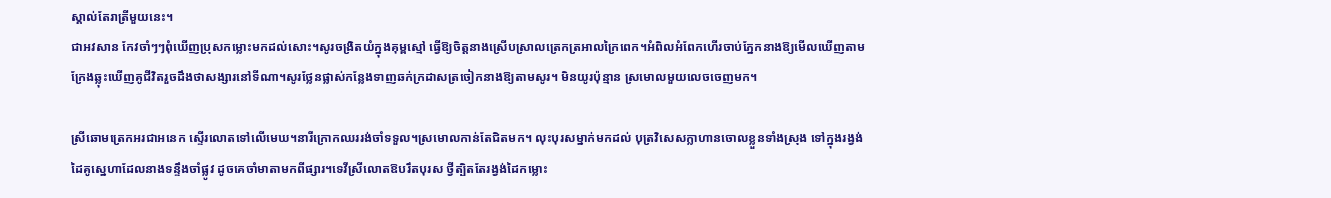ស្គាល់តែរាត្រីមួយនេះ។
ជាអវសាន កែវចាំៗៗពុំឃើញប្រុសកម្លោះមកដល់សោះ។សូរចង្រិតយំក្នុងគុម្ពស្មៅ ធ្វើឱ្យចិត្តនាងស្រើបស្រាលត្រេកត្រអាលក្រៃពេក។អំពិលអំពែកហើរចាប់ភ្នែកនាងឱ្យមើលឃើញតាម ក្រែងឆ្លុះឃើញគូជីវិតរួចដឹងថាសង្សារនៅទីណា។សូរថ្លែនផ្លាស់កន្លែងទាញឆក់ក្រដាសត្រចៀកនាងឱ្យតាមសូរ។ មិនយូរប៉ុន្មាន ស្រមោលមួយលេចចេញមក។

ស្រីឆោមត្រេកអរជាអនេក ស្ទើរលោតទៅលើមេឃ។នារីក្រោកឈររង់ចាំទទួល។ស្រមោលកាន់តែជិតមក។ លុះបុរសម្នាក់មកដល់ បុត្រវិសេសក្លាហានចោលខ្លួនទាំងស្រុង ទៅក្នុងរង្វង់ដៃគូស្នេហាដែលនាងទន្ទឹងចាំផ្លូវ ដូចគេចាំមាតាមកពីផ្សារ។ទេវីស្រីលោតឱបរឹតបុរស ថ្វីត្បិតតែរង្វង់ដៃកម្លោះ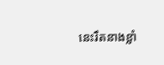នេះរឹតនាងខ្លាំ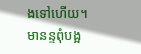ងទៅហើយ។ មានន្ទពុំបង្អ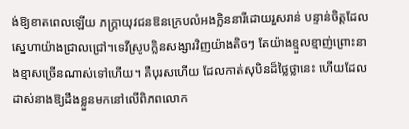ង់ឱ្យខាតពេលឡើយ ភក្ត្រាយុវជនឱនក្រេបលំអងក្លិននារីដោយរួសរាន់ បន្ទាន់ចិត្តដែលស្នេហាយ៉ាងជ្រាលជ្រៅ។ទេវីស្រូបក្លិនសង្សារវិញយ៉ាងតិចៗ តែយ៉ាងខ្មួលខ្មាញ់ព្រោះនាងខ្មាសច្រើនណាស់ទៅហើយ។ គឺបុរសហើយ ដែលកាត់សុបិនដ៏ថ្លៃថ្លានេះ ហើយដែលដាស់នាងឱ្យដឹងខ្លួនមកនៅលើពិភពលោក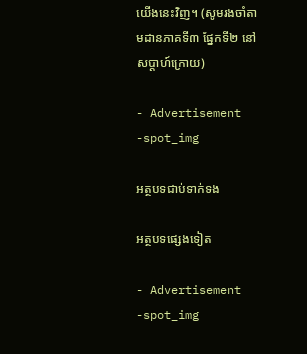យើងនេះវិញ។ (សូមរងចាំតាមដានភាគទី៣ ផ្នែកទី២ នៅសប្តាហ៍ក្រោយ)

- Advertisement -spot_img

អត្ថបទជាប់ទាក់ទង

អត្ថបទផ្សេងទៀត

- Advertisement -spot_img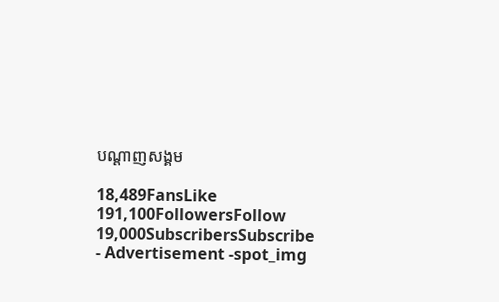បណ្ដាញសង្គម

18,489FansLike
191,100FollowersFollow
19,000SubscribersSubscribe
- Advertisement -spot_img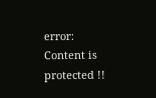error: Content is protected !!